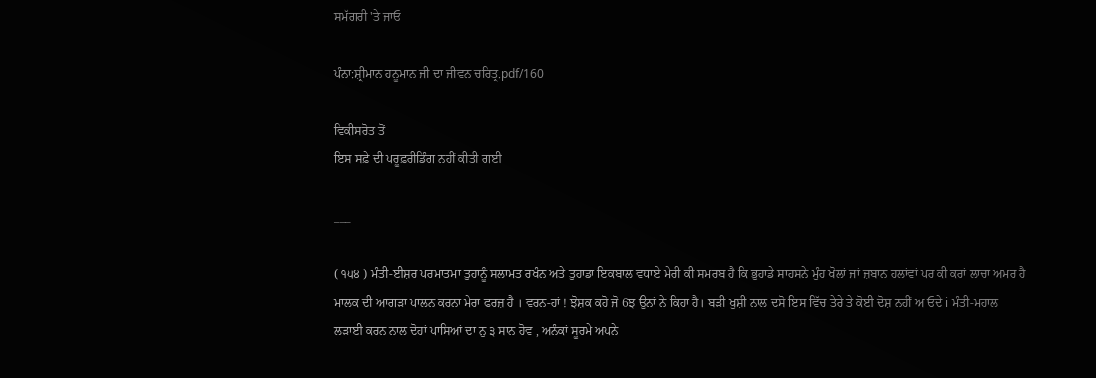ਸਮੱਗਰੀ 'ਤੇ ਜਾਓ

ਪੰਨਾ:ਸ਼੍ਰੀਮਾਨ ਹਨੂਮਾਨ ਜੀ ਦਾ ਜੀਵਨ ਚਰਿਤ੍ਰ.pdf/160

ਵਿਕੀਸਰੋਤ ਤੋਂ
ਇਸ ਸਫ਼ੇ ਦੀ ਪਰੂਫ਼ਰੀਡਿੰਗ ਨਹੀਂ ਕੀਤੀ ਗਈ

___

( ੧੫੪ ) ਮੰਤੀ-ਈਸ਼ਰ ਪਰਮਾਤਮਾ ਤੁਹਾਨੂੰ ਸਲਾਮਤ ਰਖੰਨ ਅਤੇ ਤੁਹਾਡਾ ਇਕਬਾਲ ਵਧਾਏ ਮੇਰੀ ਕੀ ਸਮਰਬ ਹੈ ਕਿ ਭੁਹਾਡੇ ਸਾਹਸਨੇ ਮੁੰਹ ਖੋਲਾਂ ਜਾਂ ਜ਼ਬਾਨ ਹਲਾਂਵਾਂ ਪਰ ਕੀ ਕਰਾਂ ਲਾਚਾ ਅਮਰ ਹੈ ਮਾਲਕ ਦੀ ਆਗੜਾ ਪਾਲਨ ਕਰਨਾ ਮੇਰਾ ਫਰਜ਼ ਹੈ । ਵਰਨ-ਹਾਂ ! ਝੋਸ਼ਕ ਕਹੋ ਜੋ 6ਝ ਉਨਾਂ ਨੇ ਕਿਹਾ ਹੈ। ਬੜੀ ਖੁਸ਼ੀ ਨਾਲ ਦਸੋ ਇਸ ਵਿੱਚ ਤੇਰੇ ਤੇ ਕੋਈ ਦੋਸ਼ ਨਹੀਂ ਅ ਓਦੇ i ਮੰਤੀ-ਮਹਾਲ ਲੜਾਈ ਕਰਨ ਨਾਲ ਦੋਹਾਂ ਪਾਸਿਆਂ ਦਾ ਨੁ ੩ ਸਾਨ ਹੋਵ , ਅਨੰਕਾਂ ਸੂਰਮੇ ਅਪਨੇ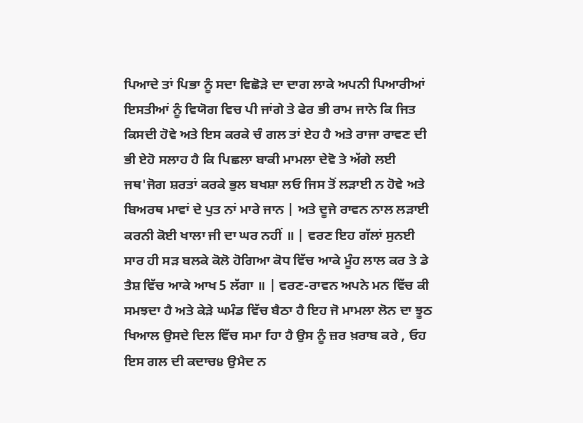ਪਿਆਦੇ ਤਾਂ ਪਿਭਾ ਨੂੰ ਸਦਾ ਵਿਛੋੜੇ ਦਾ ਦਾਗ ਲਾਕੇ ਅਪਨੀ ਪਿਆਰੀਆਂ ਇਸਤੀਆਂ ਨੂੰ ਵਿਯੋਗ ਵਿਚ ਪੀ ਜਾਂਗੇ ਤੇ ਫੇਰ ਭੀ ਰਾਮ ਜਾਨੇ ਕਿ ਜਿਤ ਕਿਸਦੀ ਹੋਵੇ ਅਤੇ ਇਸ ਕਰਕੇ ਚੰ ਗਲ ਤਾਂ ਏਹ ਹੈ ਅਤੇ ਰਾਜਾ ਰਾਵਣ ਦੀ ਭੀ ਏਹੋ ਸਲਾਹ ਹੈ ਕਿ ਪਿਛਲਾ ਬਾਕੀ ਮਾਮਲਾ ਦੇਵੋ ਤੇ ਅੱਗੇ ਲਈ ਜਥ'ਜੋਗ ਸ਼ਰਤਾਂ ਕਰਕੇ ਭੁਲ ਬਖਸ਼ਾ ਲਓ ਜਿਸ ਤੋਂ ਲੜਾਈ ਨ ਹੋਵੇ ਅਤੇ ਬਿਅਰਥ ਮਾਵਾਂ ਦੇ ਪੁਤ ਨਾਂ ਮਾਰੇ ਜਾਨ | ਅਤੇ ਦੂਜੇ ਰਾਵਨ ਨਾਲ ਲੜਾਈ ਕਰਨੀ ਕੋਈ ਖਾਲਾ ਜੀ ਦਾ ਘਰ ਨਹੀਂ ॥ | ਵਰਣ ਇਹ ਗੱਲਾਂ ਸੁਨਈ ਸਾਰ ਹੀ ਸੜ ਬਲਕੇ ਕੋਲੋ ਹੋਗਿਆ ਕੋਧ ਵਿੱਚ ਆਕੇ ਮੂੰਹ ਲਾਲ ਕਰ ਤੇ ਡੇ ਤੈਸ਼ ਵਿੱਚ ਆਕੇ ਆਖ 5 ਲੱਗਾ ॥ | ਵਰਣ-ਰਾਵਨ ਅਪਨੇ ਮਨ ਵਿੱਚ ਕੀ ਸਮਝਦਾ ਹੈ ਅਤੇ ਕੇੜੇ ਘਮੰਡ ਵਿੱਚ ਬੈਠਾ ਹੈ ਇਹ ਜੋ ਮਾਮਲਾ ਲੋਨ ਦਾ ਝੂਠ ਖਿਆਲ ਉਸਦੇ ਦਿਲ ਵਿੱਚ ਸਮਾ fਹਾ ਹੈ ਉਸ ਨੂੰ ਜ਼ਰ ਖ਼ਰਾਬ ਕਰੇ , ਓਹ ਇਸ ਗਲ ਦੀ ਕਦਾਚ੪ ਉਮੈਦ ਨ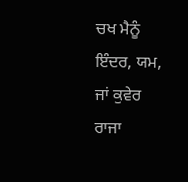ਚਖ ਮੈਨੂੰ ਇੰਦਰ, ਯਮ, ਜਾਂ ਕੁਵੇਰ ਰਾਜਾ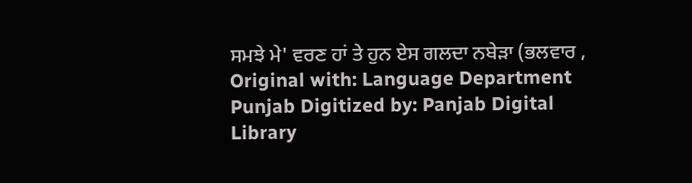ਸਮਝੇ ਮੇ' ਵਰਣ ਹਾਂ ਤੇ ਹੁਨ ਏਸ ਗਲਦਾ ਨਬੇੜਾ (ਭਲਵਾਰ , Original with: Language Department Punjab Digitized by: Panjab Digital Library